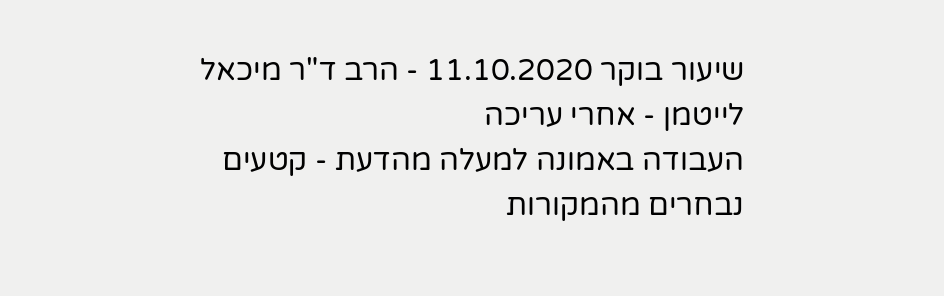שיעור בוקר 11.10.2020 - הרב ד"ר מיכאל לייטמן - אחרי עריכה
העבודה באמונה למעלה מהדעת - קטעים נבחרים מהמקורות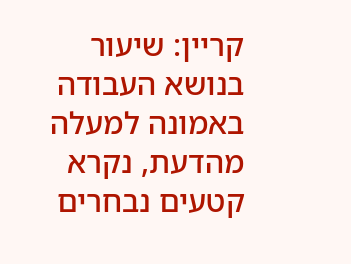קריין: שיעור בנושא העבודה באמונה למעלה מהדעת, נקרא קטעים נבחרים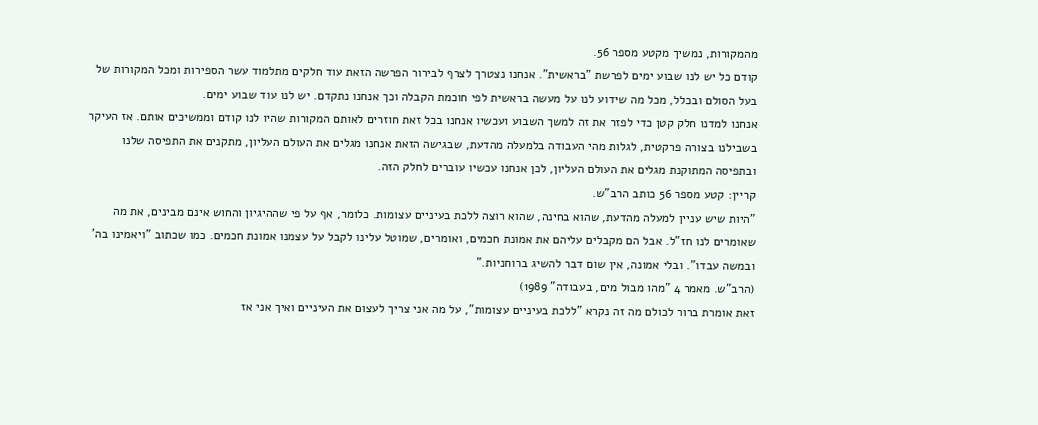מהמקורות, נמשיך מקטע מספר 56.
קודם כל יש לנו שבוע ימים לפרשת "בראשית". אנחנו נצטרך לצרף לבירור הפרשה הזאת עוד חלקים מתלמוד עשר הספירות ומכל המקורות של בעל הסולם ובכלל, מכל מה שידוע לנו על מעשה בראשית לפי חוכמת הקבלה וכך אנחנו נתקדם. יש לנו עוד שבוע ימים.
אנחנו למדנו חלק קטן כדי לפזר את זה למשך השבוע ועכשיו אנחנו בכל זאת חוזרים לאותם המקורות שהיו לנו קודם וממשיכים אותם. אז העיקר בשבילנו בצורה פרקטית, לגלות מהי העבודה בלמעלה מהדעת, שבגישה הזאת אנחנו מגלים את העולם העליון, מתקנים את התפיסה שלנו ובתפיסה המתוקנת מגלים את העולם העליון, לכן אנחנו עכשיו עוברים לחלק הזה.
קריין: קטע מספר 56 כותב הרב"ש.
"היות שיש עניין למעלה מהדעת, שהוא בחינה, שהוא רוצה ללכת בעיניים עצומות. כלומר, אף על פי שההיגיון והחוש אינם מבינים, את מה שאומרים לנו חז"ל. אבל הם מקבלים עליהם את אמונת חכמים, ואומרים, שמוטל עלינו לקבל על עצמנו אמונת חכמים. כמו שכתוב "ויאמינו בה' ובמשה עבדו". ובלי אמונה, אין שום דבר להשיג ברוחניות."
(הרב"ש. מאמר 4 "מהו מבול מים, בעבודה" 1989)
זאת אומרת ברור לכולם מה זה נקרא "ללכת בעיניים עצומות", על מה אני צריך לעצום את העיניים ואיך אני אז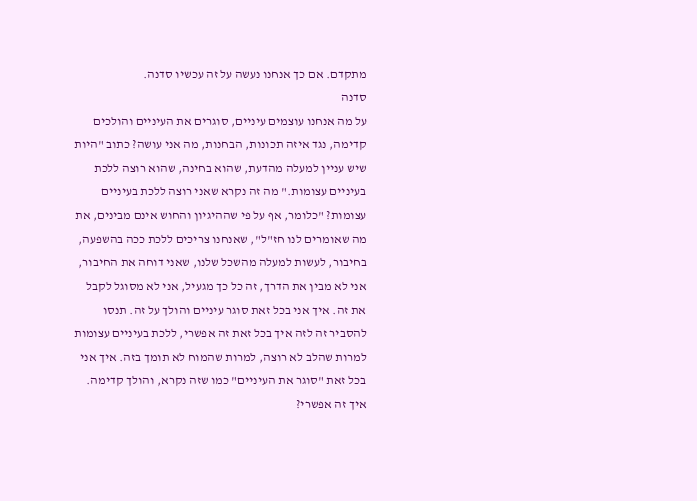מתקדם. אם כך אנחנו נעשה על זה עכשיו סדנה.
סדנה
על מה אנחנו עוצמים עיניים, סוגרים את העיניים והולכים קדימה, נגד איזה תכונות, הבחנות, מה אני עושה? כתוב "היות שיש עניין למעלה מהדעת, שהוא בחינה, שהוא רוצה ללכת בעיניים עצומות." מה זה נקרא שאני רוצה ללכת בעיניים עצומות? "כלומר, אף על פי שההיגיון והחוש אינם מבינים, את מה שאומרים לנו חז"ל", שאנחנו צריכים ללכת ככה בהשפעה, בחיבור, לעשות למעלה מהשכל שלנו, שאני דוחה את החיבור, אני לא מבין את הדרך, זה כל כך מגעיל, אני לא מסוגל לקבל את זה. איך אני בכל זאת סוגר עיניים והולך על זה. תנסו להסביר זה לזה איך בכל זאת זה אפשרי, ללכת בעיניים עצומות למרות שהלב לא רוצה, למרות שהמוח לא תומך בזה. איך אני בכל זאת "סוגר את העיניים" כמו שזה נקרא, והולך קדימה. איך זה אפשרי?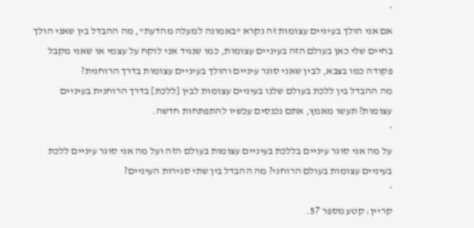*
אם אני הולך בעיניים עצומות זה נקרא "באמונה למעלה מהדעת", מה ההבדל בין שאני הולך בחיים שלי כאן בעולם הזה בעיניים עצומות, כמו שנגיד אני לוקח על עצמי או שאני מקבל פקודה כמו בצבא, לבין שאני סוגר עיניים והולך בעיניים עצומות בדרך הרוחנית?
מה ההבדל בין ללכת בעולם שלנו בעיניים עצומות לבין [ללכת] בדרך הרוחנית בעיניים עצומות? תעשו מאמץ, אתם נכנסים עכשיו להתפתחות חדשה.
*
על מה אני סוגר עיניים בללכת בעיניים עצומות בעולם הזה ועל מה אני סוגר עיניים ללכת בעיניים עצומות בעולם הרוחני? מה ההבדל בין שתי סגירות העיניים?
*
קריין: קטע מספר 57.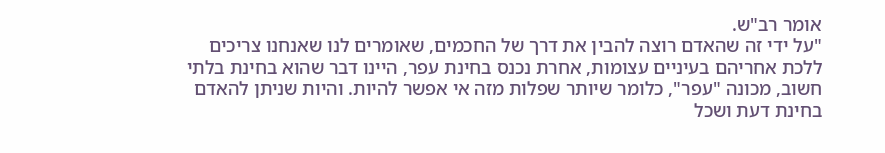אומר רב"ש.
"על ידי זה שהאדם רוצה להבין את דרך של החכמים, שאומרים לנו שאנחנו צריכים ללכת אחריהם בעיניים עצומות, אחרת נכנס בחינת עפר, היינו דבר שהוא בחינת בלתי חשוב, מכונה "עפר", כלומר שיותר שפלות מזה אי אפשר להיות. והיות שניתן להאדם בחינת דעת ושכל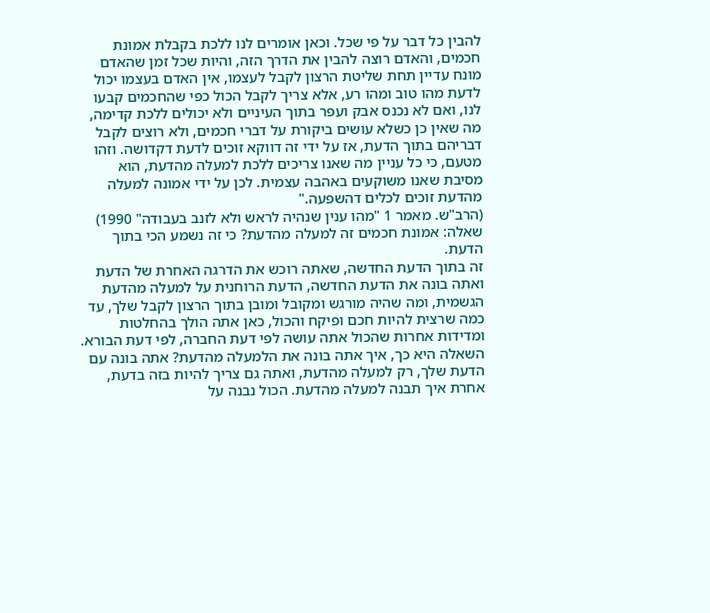להבין כל דבר על פי שכל. וכאן אומרים לנו ללכת בקבלת אמונת חכמים, והאדם רוצה להבין את הדרך הזה, והיות שכל זמן שהאדם מונח עדיין תחת שליטת הרצון לקבל לעצמו, אין האדם בעצמו יכול לדעת מהו טוב ומהו רע, אלא צריך לקבל הכול כפי שהחכמים קבעו לנו, ואם לא נכנס אבק ועפר בתוך העיניים ולא יכולים ללכת קדימה, מה שאין כן כשלא עושים ביקורת על דברי חכמים, ולא רוצים לקבל דבריהם בתוך הדעת, אז על ידי זה דווקא זוכים לדעת דקדושה. וזהו מטעם, כי כל עניין מה שאנו צריכים ללכת למעלה מהדעת, הוא מסיבת שאנו משוקעים באהבה עצמית. לכן על ידי אמונה למעלה מהדעת זוכים לכלים דהשפעה."
(הרב"ש. מאמר 1 "מהו ענין שנהיה לראש ולא לזנב בעבודה" 1990)
שאלה: אמונת חכמים זה למעלה מהדעת? כי זה נשמע הכי בתוך הדעת.
זה בתוך הדעת החדשה, שאתה רוכש את הדרגה האחרת של הדעת ואתה בונה את הדעת החדשה, הדעת הרוחנית על למעלה מהדעת הגשמית, ומה שהיה מורגש ומקובל ומובן בתוך הרצון לקבל שלך, עד כמה שרצית להיות חכם ופיקח והכול, כאן אתה הולך בהחלטות ומדידות אחרות שהכול אתה עושה לפי דעת החברה, לפי דעת הבורא.
השאלה היא כך, איך אתה בונה את הלמעלה מהדעת? אתה בונה עם הדעת שלך, רק למעלה מהדעת, ואתה גם צריך להיות בזה בדעת, אחרת איך תבנה למעלה מהדעת. הכול נבנה על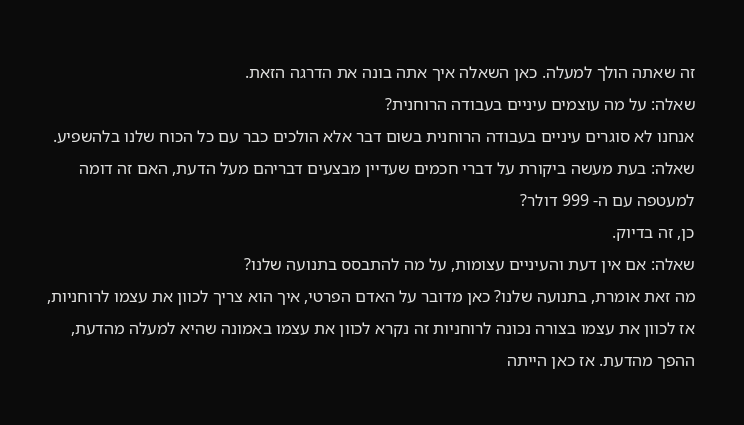זה שאתה הולך למעלה. כאן השאלה איך אתה בונה את הדרגה הזאת.
שאלה: על מה עוצמים עיניים בעבודה הרוחנית?
אנחנו לא סוגרים עיניים בעבודה הרוחנית בשום דבר אלא הולכים כבר עם כל הכוח שלנו בלהשפיע.
שאלה: בעת מעשה ביקורת על דברי חכמים שעדיין מבצעים דבריהם מעל הדעת, האם זה דומה למעטפה עם ה- 999 דולר?
כן, זה בדיוק.
שאלה: אם אין דעת והעיניים עצומות, על מה להתבסס בתנועה שלנו?
מה זאת אומרת, בתנועה שלנו? כאן מדובר על האדם הפרטי, איך הוא צריך לכוון את עצמו לרוחניות, אז לכוון את עצמו בצורה נכונה לרוחניות זה נקרא לכוון את עצמו באמונה שהיא למעלה מהדעת, ההפך מהדעת. אז כאן הייתה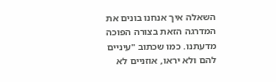השאלה איך אנחנו בונים את המדרגה הזאת בצורה הפוכה מדעתנו. כמו שכתוב "עיניים להם ולא יראו, אוזניים לא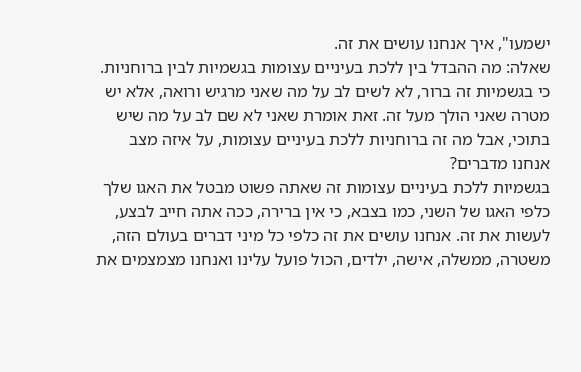ישמעו", איך אנחנו עושים את זה.
שאלה: מה ההבדל בין ללכת בעיניים עצומות בגשמיות לבין ברוחניות. כי בגשמיות זה ברור, לא לשים לב על מה שאני מרגיש ורואה, אלא יש מטרה שאני הולך מעל זה. זאת אומרת שאני לא שם לב על מה שיש בתוכי, אבל מה זה ברוחניות ללכת בעיניים עצומות, על איזה מצב אנחנו מדברים?
בגשמיות ללכת בעיניים עצומות זה שאתה פשוט מבטל את האגו שלך כלפי האגו של השני, כמו בצבא, כי אין ברירה, ככה אתה חייב לבצע, לעשות את זה. אנחנו עושים את זה כלפי כל מיני דברים בעולם הזה, משטרה, ממשלה, אישה, ילדים, הכול פועל עלינו ואנחנו מצמצמים את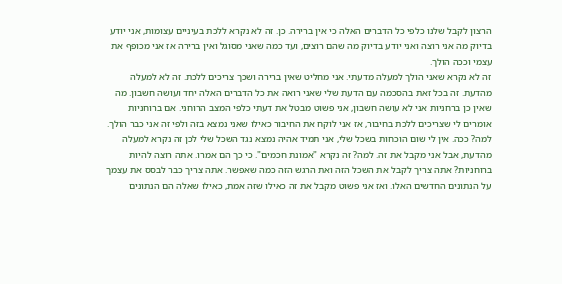הרצון לקבל שלנו כלפי כל הדברים האלה כי אין ברירה. כן. זה לא נקרא ללכת בעיניים עצומות, אני יודע בדיוק מה אני רוצה ואני יודע בדיוק מה שהם רוצים, ועד כמה שאני מסוגל ואין ברירה אז אני מכופף את עצמי וככה הולך.
זה לא נקרא שאני הולך למעלה מדעתי. אני מחליט שאין ברירה ושכך צריכים ללכת. זה לא למעלה מהדעת. זה בכל זאת בהסכמה עם הדעת שלי שאני רואה את כל הדברים האלה יחד ועושה חשבון. מה שאין כן ברחניות אני לא עושה חשבון, אני פשוט מבטל את דעתי כלפי המצב הרוחני. אם ברוחניות אומרים לי שצריכים ללכת בחיבור, אז אני לוקח את החיבור כאילו שאני נמצא בזה ולפי זה אני כבר הולך.
למה? ככה. אין לי שום הוכחות בשכל שלי, אני תמיד אהיה נמצא נגד השכל שלי לכן זה נקרא למעלה מהדעת, אבל אני מקבל את זה. למה? זה נקרא "אמונת חכמים". כי כך הם אמרו. אתה רוצה להיות ברוחניות? אתה צריך לקבל את השכל הזה ואת הרגש הזה כמה שאפשר. אתה צריך כבר לבסס את עצמך על הנתונים החדשים האלו. ואז אני פשוט מקבל את זה כאילו שזה אמת, כאילו שאלה הם הנתונים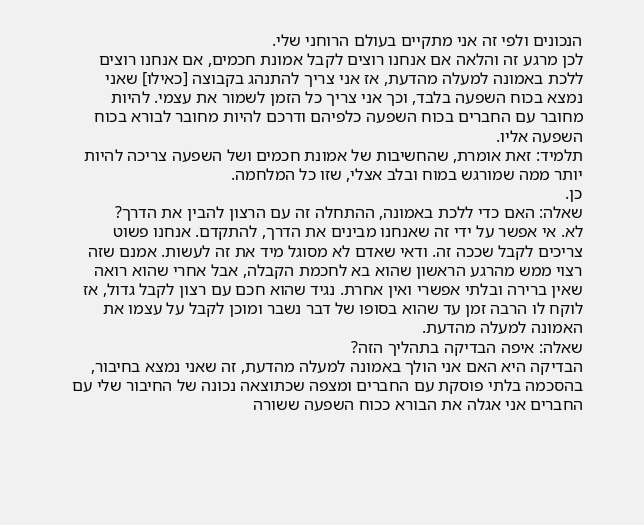הנכונים ולפי זה אני מתקיים בעולם הרוחני שלי.
לכן מרגע זה והלאה אם אנחנו רוצים לקבל אמונת חכמים, אם אנחנו רוצים ללכת באמונה למעלה מהדעת, אז אני צריך להתנהג בקבוצה [כאילו] שאני נמצא בכוח השפעה בלבד, וכך אני צריך כל הזמן לשמור את עצמי. להיות מחובר עם החברים בכוח השפעה כלפיהם ודרכם להיות מחובר לבורא בכוח השפעה אליו.
תלמיד: זאת אומרת, שהחשיבות של אמונת חכמים ושל השפעה צריכה להיות יותר ממה שמורגש במוח ובלב אצלי, שזו כל המלחמה.
כן.
שאלה: האם כדי ללכת באמונה, ההתחלה זה עם הרצון להבין את הדרך?
לא. אי אפשר על ידי זה שאנחנו מבינים את הדרך, להתקדם. אנחנו פשוט צריכים לקבל שככה זה. ודאי שאדם לא מסוגל מיד את זה לעשות. אמנם שזה רצוי ממש מהרגע הראשון שהוא בא לחכמת הקבלה, אבל אחרי שהוא רואה שאין ברירה ובלתי אפשרי ואין אחרת. נגיד שהוא חכם עם רצון לקבל גדול, אז לוקח לו הרבה זמן עד שהוא בסופו של דבר נשבר ומוכן לקבל על עצמו את האמונה למעלה מהדעת.
שאלה: איפה הבדיקה בתהליך הזה?
הבדיקה היא האם אני הולך באמונה למעלה מהדעת, זה שאני נמצא בחיבור, בהסכמה בלתי פוסקת עם החברים ומצפה שכתוצאה נכונה של החיבור שלי עם החברים אני אגלה את הבורא ככוח השפעה ששורה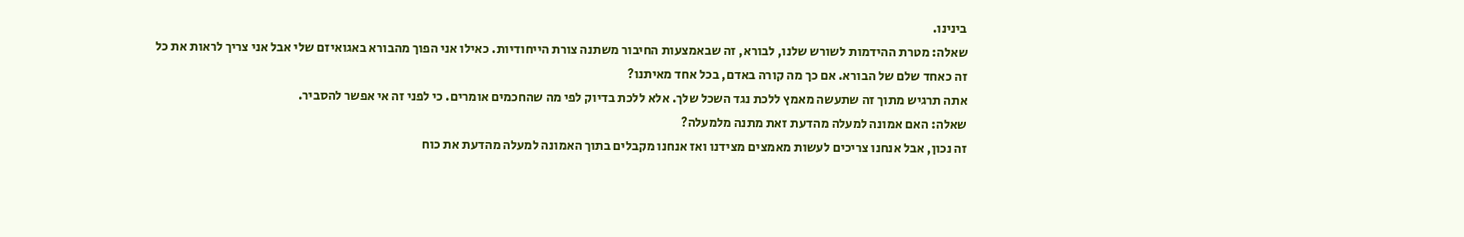בינינו.
שאלה: מטרת ההידמות לשורש שלנו, לבורא, זה שבאמצעות החיבור משתנה צורת הייחודיות. כאילו אני הפוך מהבורא באגואיזם שלי אבל אני צריך לראות את כל זה כאחד שלם של הבורא. אם כך מה קורה באדם, בכל אחד מאיתנו?
אתה תרגיש מתוך זה שתעשה מאמץ ללכת נגד השכל שלך. אלא ללכת בדיוק לפי מה שהחכמים אומרים. כי לפני זה אי אפשר להסביר.
שאלה: האם אמונה למעלה מהדעת זאת מתנה מלמעלה?
זה נכון, אבל אנחנו צריכים לעשות מאמצים מצידנו ואז אנחנו מקבלים בתוך האמונה למעלה מהדעת את כוח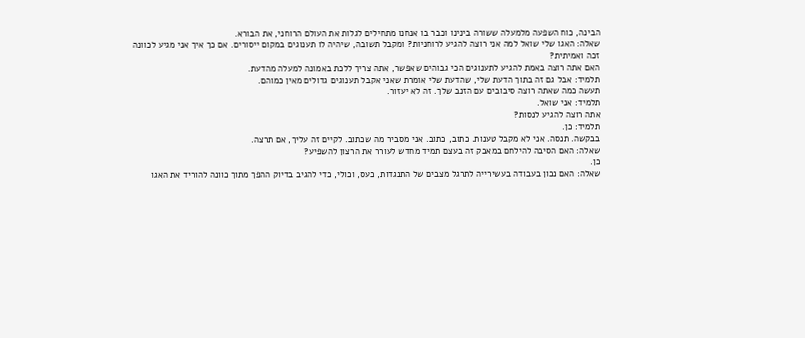הבינה, כוח השפעה מלמעלה ששורה בינינו וכבר בו אנחנו מתחילים לגלות את העולם הרוחני, את הבורא.
שאלה: האגו שלי שואל למה אני רוצה להגיע לרוחניות? ומקבל תשובה, שיהיה לו תענוגים במקום ייסורים. אם כך איך אני מגיע לכוונה זכה ואמיתית?
האם אתה רוצה באמת להגיע לתענוגים הכי גבוהים שאפשר, אתה צריך ללכת באמונה למעלה מהדעת.
תלמיד: אבל גם זה בתוך הדעת שלי, שהדעת שלי אומרת שאני אקבל תענוגים גדולים מאין כמוהם.
תעשה כמה שאתה רוצה סיבובים עם הזנב שלך. זה לא יעזור.
תלמיד: אני שואל.
אתה רוצה להגיע לנסות?
תלמיד: כן.
בבקשה. תנסה. אני לא מקבל טענות. כתוב, כתוב. אני מסביר מה שכתוב. לקיים זה עליך, אם תרצה.
שאלה: האם הסיבה להילחם במאבק זה בעצם תמיד מחדש לעורר את הרצון להשפיע?
כן.
שאלה: האם נכון בעבודה בעשירייה לתרגל מצבים של התנגדות, כעס, וכולי, כדי להגיב בדיוק ההפך מתוך כוונה להוריד את האגו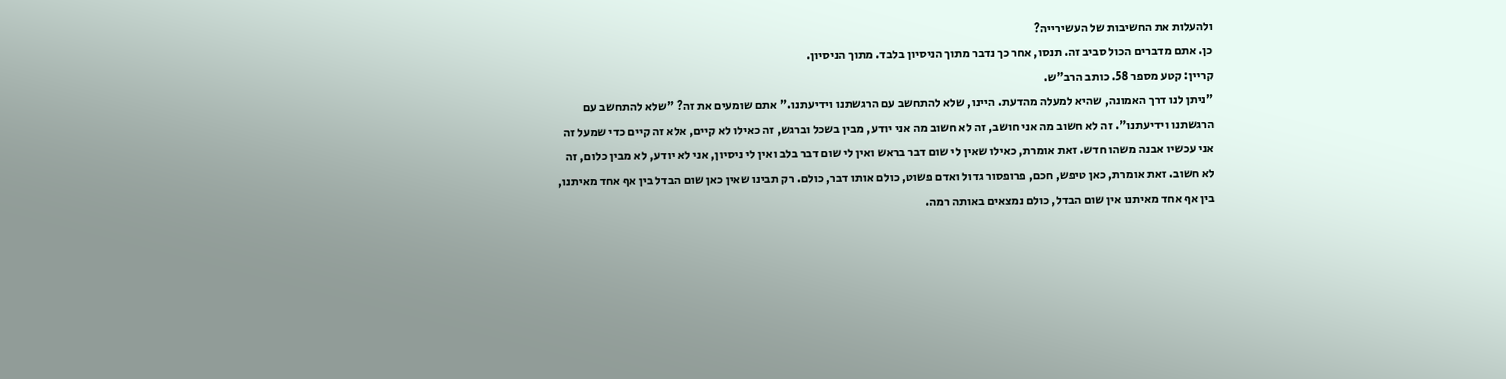ולהעלות את החשיבות של העשירייה?
כן. אתם מדברים הכול סביב זה. תנסו, אחר כך נדבר מתוך הניסיון בלבד. מתוך הניסיון.
קריין: קטע מספר 58. כותב הרב"ש.
"ניתן לנו דרך האמונה, שהיא למעלה מהדעת. היינו, שלא להתחשב עם הרגשתנו וידיעתנו." אתם שומעים את זה? "שלא להתחשב עם הרגשתנו וידיעתנו". זה לא חשוב מה אני חושב, זה לא חשוב מה אני יודע, מבין בשכל וברגש, זה כאילו לא קיים, אלא זה קיים כדי שמעל זה אני עכשיו אבנה משהו חדש. זאת אומרת, כאילו שאין לי שום דבר בראש ואין לי שום דבר בלב ואין לי ניסיון, אני לא יודע, לא מבין כלום, זה לא חשוב. זאת אומרת, כאן טיפש, חכם, פרופסור גדול ואדם פשוט, כולם אותו דבר, כולם. רק תבינו שאין כאן שום הבדל בין אף אחד מאיתנו, בין אף אחד מאיתנו אין שום הבדל, כולם נמצאים באותה רמה.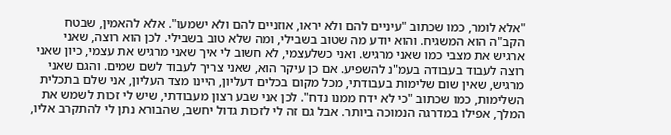"אלא לומר, כמו שכתוב "עיניים להם ולא יראו, אוזניים להם ולא ישמעו". אלא להאמין, שבטח הקב"ה הוא המשגיח. והוא יודע מה שטוב בשבילי, ומה שלא טוב בשבילי. לכן הוא רוצה, שאני ארגיש את מצבי כמו שאני מרגיש. ואני כשלעצמי, לא חשוב לי איך שאני מרגיש את עצמי, כיון שאני רוצה לעבוד בעבודה בעמ"נ להשפיע. אם כן עיקר הוא, שאני צריך לעבוד לשם שמים. והגם שאני מרגיש, שאין שום שלימות בעבודתי, מכל מקום בכלים דעליון, היינו מצד העליון, אני שלם בתכלית השלימות, כמו שכתוב "כי לא ידח ממנו נדח". לכן אני שבע רצון מעבודתי, שיש לי זכות לשמש את המלך, אפילו במדרגה הנמוכה ביותר. אבל גם זה לי לזכות גדול יחשב, שהבורא נתן לי להתקרב אליו,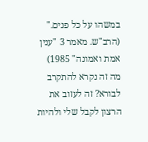במשהו על כל פנים."
(הרב"ש. מאמר 3 "ענין אמת ואמונה" 1985)
מה זה נקרא להתקרב לבורא? זה לעזוב את הרצון לקבל שלי ולהיות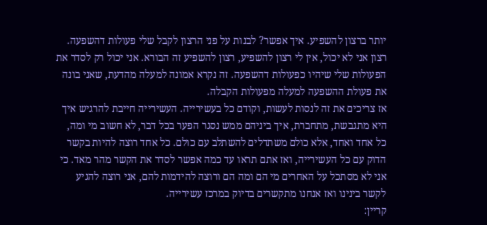יותר ברצון להשפיע. איך אפשר? לבנות על פני הרצון לקבל שלי פעולות דהשפעה. רצון אני לא יכול, אין לי רצון להשפיע, רצון להשפיע זה הבורא. אני יכול רק לסדר את הפעולות שלי שיהיו כפעולות דהשפעה. זה נקרא אמונה למעלה מהדעת, שאני בונה את פעולת ההשפעה למעלה מפעולות הקבלה.
אז צריכים את זה לנסות לעשות, וקודם כל בעשירייה. העשירייה חייבת להרגיש איך היא מתגבשת, מתחברת, איך ביניהם ממש נסגר הפער בכל דבר, לא חשוב מי ומה, כל אחד ואחד, אלא כולם משתדלים להשתלב עם כולם. כל אחד רוצה להיות בקשר הדוק עם כל העשירייה, ואז אתם תראו עד כמה אפשר לסדר את הקשר מהר מאד. כי אני לא מסתכל על האחרים מי הם ומה הם ורוצה להידמות להם, אני רוצה להגיע לקשר בינינו ואז אנחנו מתקשרים בדיוק במרכז עשירייה.
קריין: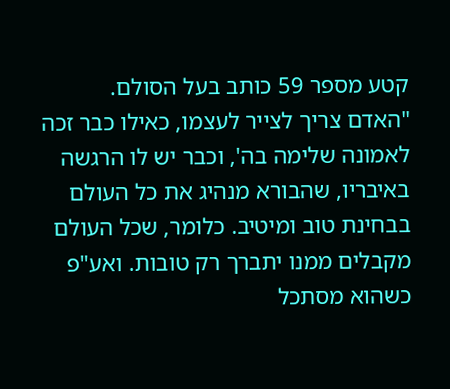קטע מספר 59 כותב בעל הסולם.
"האדם צריך לצייר לעצמו, כאילו כבר זכה לאמונה שלימה בה', וכבר יש לו הרגשה באיבריו, שהבורא מנהיג את כל העולם בבחינת טוב ומיטיב. כלומר, שכל העולם מקבלים ממנו יתברך רק טובות. ואע"פ כשהוא מסתכל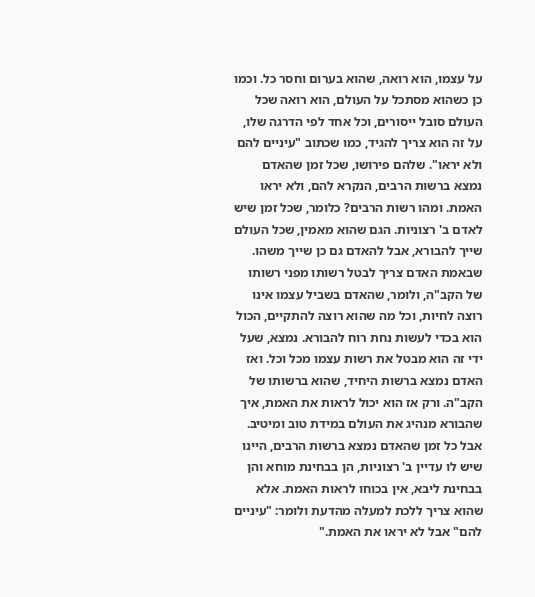על עצמו, הוא רואה, שהוא בערום וחסר כל. וכמו כן כשהוא מסתכל על העולם, הוא רואה שכל העולם סובל ייסורים, וכל אחד לפי הדרגה שלו, על זה הוא צריך להגיד, כמו שכתוב "עיניים להם ולא יראו". שלהם פירושו, שכל זמן שהאדם נמצא ברשות הרבים, הנקרא להם, ולא יראו האמת. ומהו רשות הרבים? כלומר, שכל זמן שיש לאדם ב' רצוניות. הגם שהוא מאמין, שכל העולם שייך להבורא, אבל להאדם גם כן שייך משהו. שבאמת האדם צריך לבטל רשותו מפני רשותו של הקב"ה, ולומר, שהאדם בשביל עצמו אינו רוצה לחיות, וכל מה שהוא רוצה להתקיים, הכול הוא בכדי לעשות נחת רוח להבורא. נמצא, שעל ידי זה הוא מבטל את רשות עצמו מכל וכל. ואז האדם נמצא ברשות היחיד, שהוא ברשותו של הקב"ה. ורק אז הוא יכול לראות את האמת, איך שהבורא מנהיג את העולם במידת טוב ומיטיב. אבל כל זמן שהאדם נמצא ברשות הרבים, היינו שיש לו עדיין ב' רצוניות, הן בבחינת מוחא והן בבחינת ליבא, אין בכוחו לראות האמת. אלא שהוא צריך ללכת למעלה מהדעת ולומר: "עיניים להם" אבל לא יראו את האמת."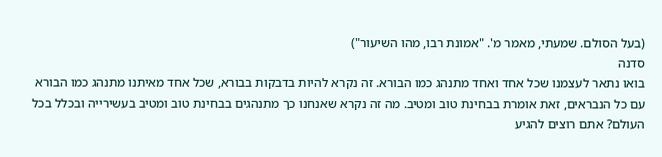(בעל הסולם. שמעתי, מאמר מ'. "אמונת רבו, מהו השיעור")
סדנה
בואו נתאר לעצמנו שכל אחד ואחד מתנהג כמו הבורא. זה נקרא להיות בדבקות בבורא, שכל אחד מאיתנו מתנהג כמו הבורא עם כל הנבראים, זאת אומרת בבחינת טוב ומטיב. מה זה נקרא שאנחנו כך מתנהגים בבחינת טוב ומטיב בעשירייה ובכלל בכל העולם? אתם רוצים להגיע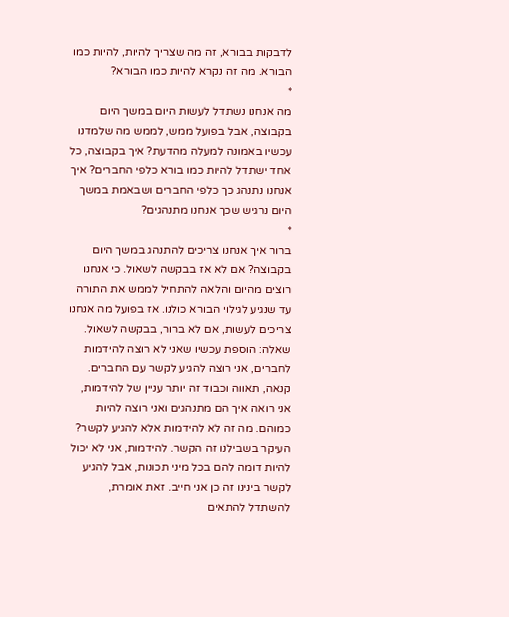לדבקות בבורא, זה מה שצריך להיות, להיות כמו הבורא. מה זה נקרא להיות כמו הבורא?
*
מה אנחנו נשתדל לעשות היום במשך היום בקבוצה, אבל בפועל ממש, לממש מה שלמדנו עכשיו באמונה למעלה מהדעת? איך בקבוצה, כל אחד ישתדל להיות כמו בורא כלפי החברים? איך אנחנו נתנהג כך כלפי החברים ושבאמת במשך היום נרגיש שכך אנחנו מתנהגים?
*
ברור איך אנחנו צריכים להתנהג במשך היום בקבוצה? אם לא אז בבקשה לשאול. כי אנחנו רוצים מהיום והלאה להתחיל לממש את התורה עד שנגיע לגילוי הבורא כולנו. אז בפועל מה אנחנו צריכים לעשות, אם לא ברור, בבקשה לשאול.
שאלה: הוספת עכשיו שאני לא רוצה להידמות לחברים, אני רוצה להגיע לקשר עם החברים. קנאה, תאווה וכבוד זה יותר עניין של להידמות, אני רואה איך הם מתנהגים ואני רוצה להיות כמוהם. מה זה לא להידמות אלא להגיע לקשר?
העיקר בשבילנו זה הקשר. להידמות, אני לא יכול להיות דומה להם בכל מיני תכונות, אבל להגיע לקשר בינינו זה כן אני חייב. זאת אומרת, להשתדל להתאים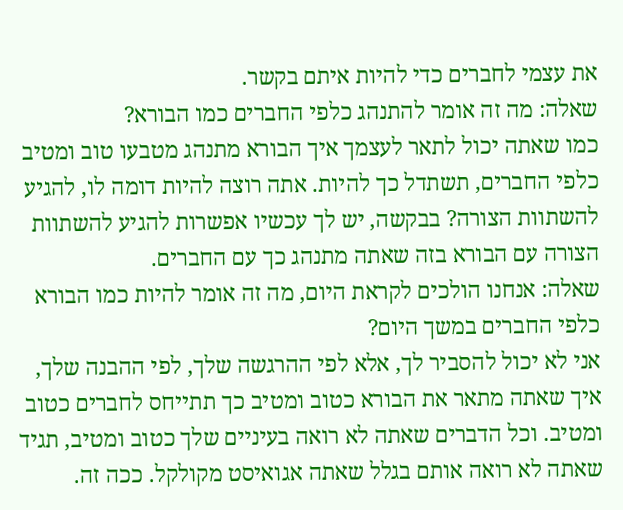את עצמי לחברים כדי להיות איתם בקשר.
שאלה: מה זה אומר להתנהג כלפי החברים כמו הבורא?
כמו שאתה יכול לתאר לעצמך איך הבורא מתנהג מטבעו טוב ומטיב כלפי החברים, תשתדל כך להיות. אתה רוצה להיות דומה לו, להגיע להשתוות הצורה? בבקשה, יש לך עכשיו אפשרות להגיע להשתוות הצורה עם הבורא בזה שאתה מתנהג כך עם החברים.
שאלה: אנחנו הולכים לקראת היום, מה זה אומר להיות כמו הבורא כלפי החברים במשך היום?
אני לא יכול להסביר לך, אלא לפי ההרגשה שלך, לפי ההבנה שלך, איך שאתה מתאר את הבורא כטוב ומטיב כך תתייחס לחברים כטוב ומטיב. וכל הדברים שאתה לא רואה בעיניים שלך כטוב ומטיב, תגיד שאתה לא רואה אותם בגלל שאתה אגואיסט מקולקל. ככה זה.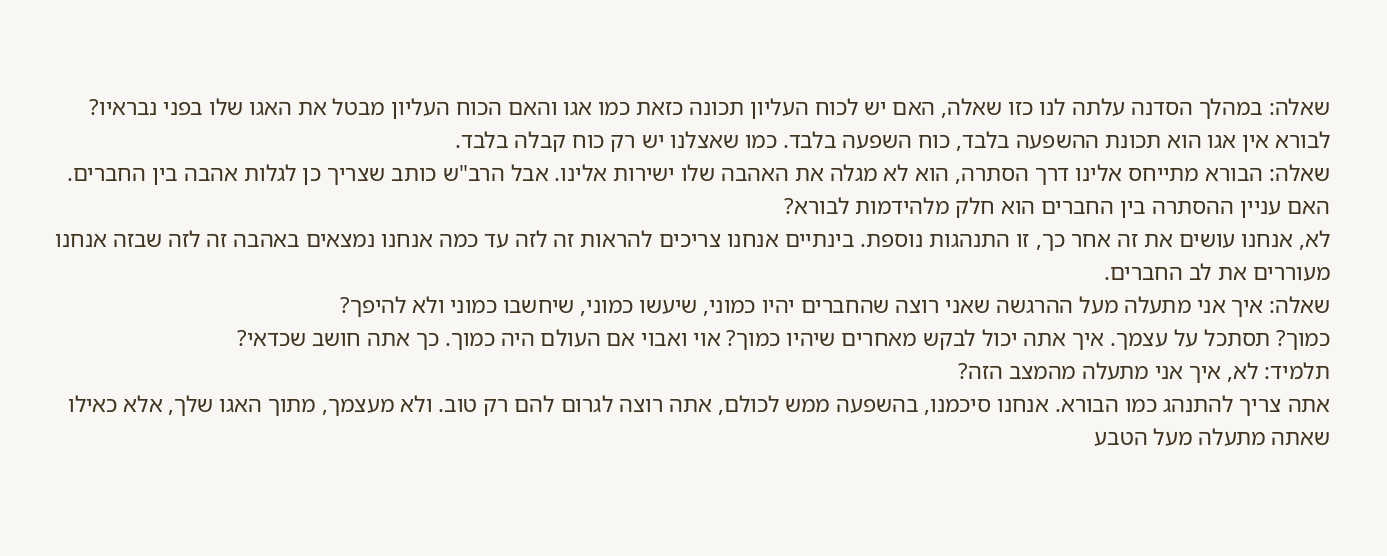שאלה: במהלך הסדנה עלתה לנו כזו שאלה, האם יש לכוח העליון תכונה כזאת כמו אגו והאם הכוח העליון מבטל את האגו שלו בפני נבראיו?
לבורא אין אגו הוא תכונת ההשפעה בלבד, כוח השפעה בלבד. כמו שאצלנו יש רק כוח קבלה בלבד.
שאלה: הבורא מתייחס אלינו דרך הסתרה, הוא לא מגלה את האהבה שלו ישירות אלינו. אבל הרב"ש כותב שצריך כן לגלות אהבה בין החברים. האם עניין ההסתרה בין החברים הוא חלק מלהידמות לבורא?
לא, אנחנו עושים את זה אחר כך, זו התנהגות נוספת. בינתיים אנחנו צריכים להראות זה לזה עד כמה אנחנו נמצאים באהבה זה לזה שבזה אנחנו מעוררים את לב החברים.
שאלה: איך אני מתעלה מעל ההרגשה שאני רוצה שהחברים יהיו כמוני, שיעשו כמוני, שיחשבו כמוני ולא להיפך?
כמוך? תסתכל על עצמך. איך אתה יכול לבקש מאחרים שיהיו כמוך? אוי ואבוי אם העולם היה כמוך. כך אתה חושב שכדאי?
תלמיד: לא, איך אני מתעלה מהמצב הזה?
אתה צריך להתנהג כמו הבורא. אנחנו סיכמנו, בהשפעה ממש לכולם, אתה רוצה לגרום להם רק טוב. ולא מעצמך, מתוך האגו שלך, אלא כאילו שאתה מתעלה מעל הטבע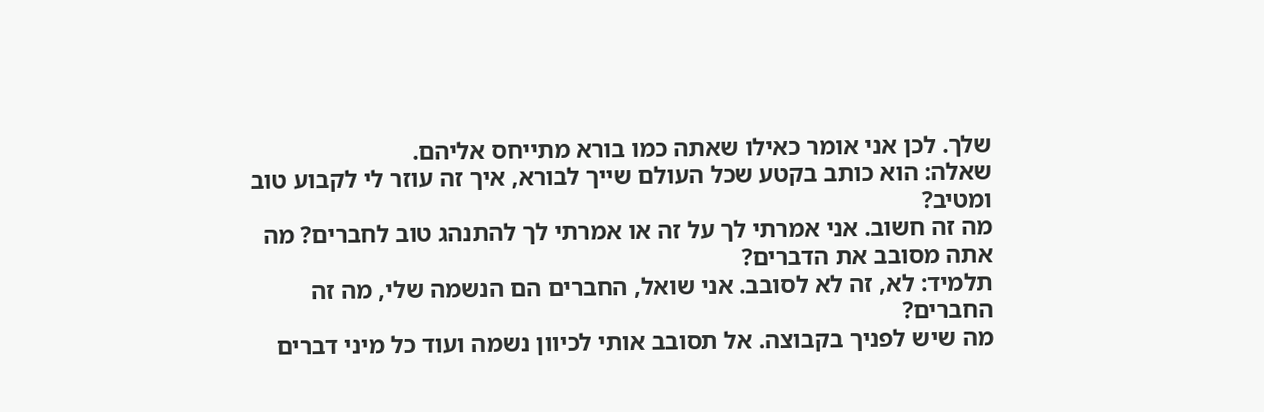שלך. לכן אני אומר כאילו שאתה כמו בורא מתייחס אליהם.
שאלה: הוא כותב בקטע שכל העולם שייך לבורא, איך זה עוזר לי לקבוע טוב ומטיב?
מה זה חשוב. אני אמרתי לך על זה או אמרתי לך להתנהג טוב לחברים? מה אתה מסובב את הדברים?
תלמיד: לא, זה לא לסובב. אני שואל, החברים הם הנשמה שלי, מה זה החברים?
מה שיש לפניך בקבוצה. אל תסובב אותי לכיוון נשמה ועוד כל מיני דברים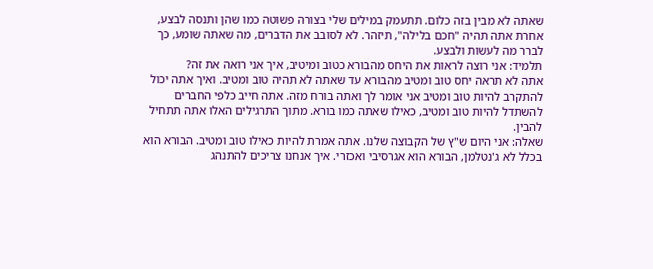שאתה לא מבין בזה כלום. תתעמק במילים שלי בצורה פשוטה כמו שהן ותנסה לבצע, אחרת אתה תהיה "חכם בלילה", תיזהר. לא לסובב את הדברים, מה שאתה שומע, כך לברר מה לעשות ולבצע.
תלמיד: אני רוצה לראות את היחס מהבורא כטוב ומיטיב, איך אני רואה את זה?
אתה לא תראה יחס טוב ומטיב מהבורא עד שאתה לא תהיה טוב ומטיב. ואיך אתה יכול להתקרב להיות טוב ומטיב אני אומר לך ואתה בורח מזה. אתה חייב כלפי החברים להשתדל להיות טוב ומטיב, כאילו שאתה כמו בורא. מתוך התרגילים האלו אתה תתחיל להבין.
שאלה: אני היום ש"ץ של הקבוצה שלנו. אתה אמרת להיות כאילו טוב ומטיב. הבורא הוא בכלל לא ג'נטלמן, הבורא הוא אגרסיבי ואכזרי. איך אנחנו צריכים להתנהג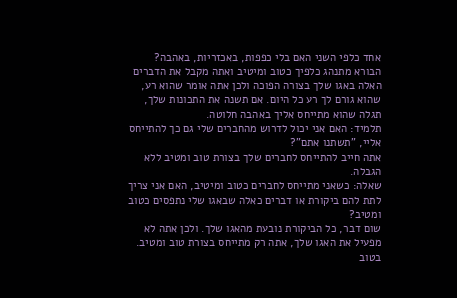אחד כלפי השני האם בלי כפפות, באכזריות, באהבה?
הבורא מתנהג כלפיך כטוב ומיטיב ואתה מקבל את הדברים האלה באגו שלך בצורה הפוכה ולכן אתה אומר שהוא רע, שהוא גורם לך רע כל היום. אם תשנה את התכונות שלך, תגלה שהוא מתייחס אליך באהבה חלוטה.
תלמיד: האם אני יכול לדרוש מהחברים שלי גם כך להתייחס אליי, "תשתנו אתם"?
אתה חייב להתייחס לחברים שלך בצורת טוב ומטיב ללא הגבלה.
שאלה: כשאני מתייחס לחברים כטוב ומיטיב, האם אני צריך לתת להם ביקורת או דברים כאלה שבאגו שלי נתפסים כטוב ומטיב?
שום דבר, כל הביקורת נובעת מהאגו שלך. ולכן אתה לא מפעיל את האגו שלך, אתה רק מתייחס בצורת טוב ומטיב. בטוב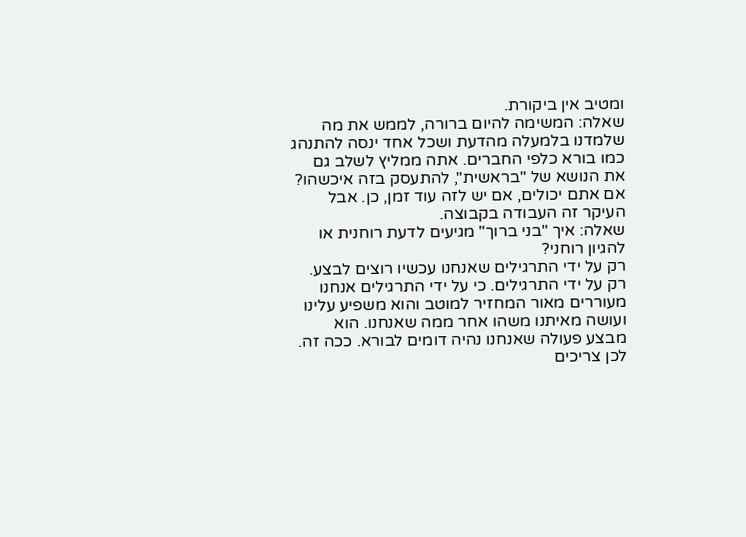ומטיב אין ביקורת.
שאלה: המשימה להיום ברורה, לממש את מה שלמדנו בלמעלה מהדעת ושכל אחד ינסה להתנהג כמו בורא כלפי החברים. אתה ממליץ לשלב גם את הנושא של "בראשית", להתעסק בזה איכשהו?
אם אתם יכולים, אם יש לזה עוד זמן, כן. אבל העיקר זה העבודה בקבוצה.
שאלה: איך "בני ברוך" מגיעים לדעת רוחנית או להגיון רוחני?
רק על ידי התרגילים שאנחנו עכשיו רוצים לבצע. רק על ידי התרגילים. כי על ידי התרגילים אנחנו מעוררים מאור המחזיר למוטב והוא משפיע עלינו ועושה מאיתנו משהו אחר ממה שאנחנו. הוא מבצע פעולה שאנחנו נהיה דומים לבורא. ככה זה.
לכן צריכים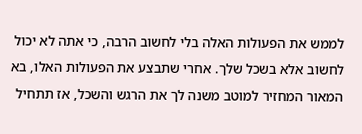לממש את הפעולות האלה בלי לחשוב הרבה, כי אתה לא יכול לחשוב אלא בשכל שלך. אחרי שתבצע את הפעולות האלו, בא המאור המחזיר למוטב משנה לך את הרגש והשכל, אז תתחיל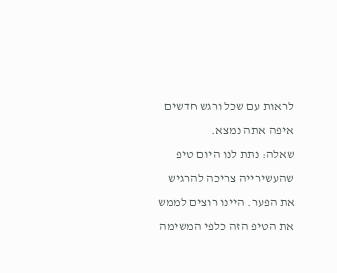לראות עם שכל ורגש חדשים איפה אתה נמצא.
שאלה: נתת לנו היום טיפ שהעשירייה צריכה להרגיש את הפער. היינו רוצים לממש את הטיפ הזה כלפי המשימה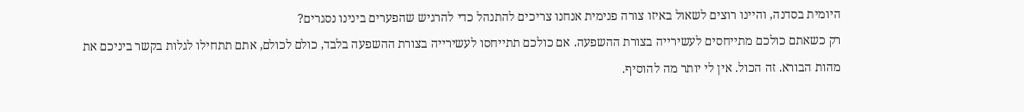היומית בסדנה, והיינו רוצים לשאול באיזו צורה פנימית אנחנו צריכים להתנהל כדי להרגיש שהפערים בינינו נסגרים?
רק כשאתם כולכם מתייחסים לעשירייה בצורת ההשפעה. אם כולכם תתייחסו לעשירייה בצורת ההשפעה בלבד, כולם לכולם, אתם תתחילו לגלות בקשר ביניכם את מהות הבורא. זה הכול. אין לי יותר מה להוסיף.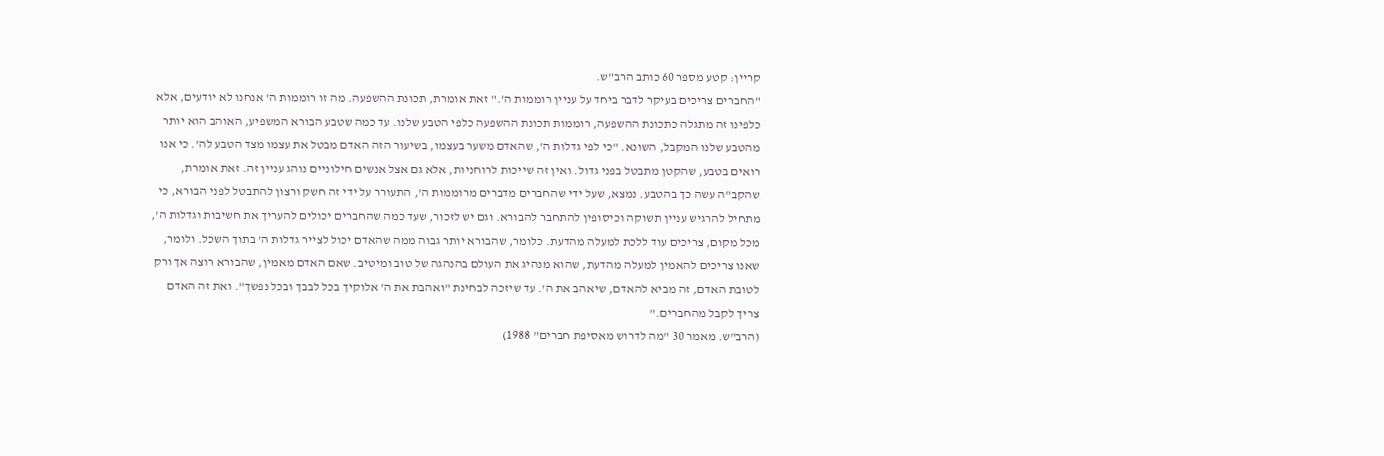קריין: קטע מספר 60 כותב הרב"ש.
"החברים צריכים בעיקר לדבר ביחד על עניין רוממות ה'." זאת אומרת, תכונת ההשפעה. מה זו רוממות ה' אנחנו לא יודעים, אלא כלפינו זה מתגלה כתכונת ההשפעה, רוממות תכונת ההשפעה כלפי הטבע שלנו. עד כמה שטבע הבורא המשפיע, האוהב הוא יותר מהטבע שלנו המקבל, השונא. "כי לפי גדלות ה', שהאדם משער בעצמו, בשיעור הזה האדם מבטל את עצמו מצד הטבע לה'. כי אנו רואים בטבע, שהקטן מתבטל בפני גדול. ואין זה שייכות לרוחניות, אלא גם אצל אנשים חילוניים נוהג עניין זה. זאת אומרת, שהקב"ה עשה כך בהטבע. נמצא, שעל ידי שהחברים מדברים מרוממות ה', התעורר על ידי זה חשק ורצון להתבטל לפני הבורא, כי מתחיל להרגיש עניין תשוקה וכיסופין להתחבר להבורא. וגם יש לזכור, שעד כמה שהחברים יכולים להעריך את חשיבות וגדלות ה', מכל מקום, צריכים עוד ללכת למעלה מהדעת. כלומר, שהבורא יותר גבוה ממה שהאדם יכול לצייר גדלות ה' בתוך השכל. ולומר, שאנו צריכים להאמין למעלה מהדעת, שהוא מנהיג את העולם בהנהגה של טוב ומיטיב. שאם האדם מאמין, שהבורא רוצה אך ורק לטובת האדם, זה מביא להאדם, שיאהב את ה'. עד שיזכה לבחינת "ואהבת את ה' אלוקיך בכל לבבך ובכל נפשך". ואת זה האדם צריך לקבל מהחברים."
(הרב"ש. מאמר 30 "מה לדרוש מאסיפת חברים" 1988)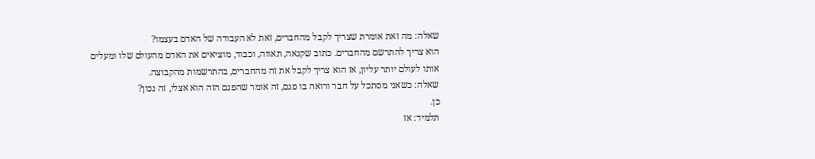שאלה: מה זאת אומרת שצריך לקבל מהחברים, זאת לא העבודה של האדם בעצמו?
הוא צריך להתרשם מהחברים. כתוב שקנאה, תאווה, וכבוד, מוציאים את האדם מהעולם שלו ומעלים אותו לעולם יותר עליון, אז הוא צריך לקבל את זה מהחברים, בהתרשמות מהקבוצה.
שאלה: כשאני מסתכל על חבר ורואה בו פגם, זה אומר שהפגם הזה הוא אצלי, זה נכון?
כן.
תלמיד: אז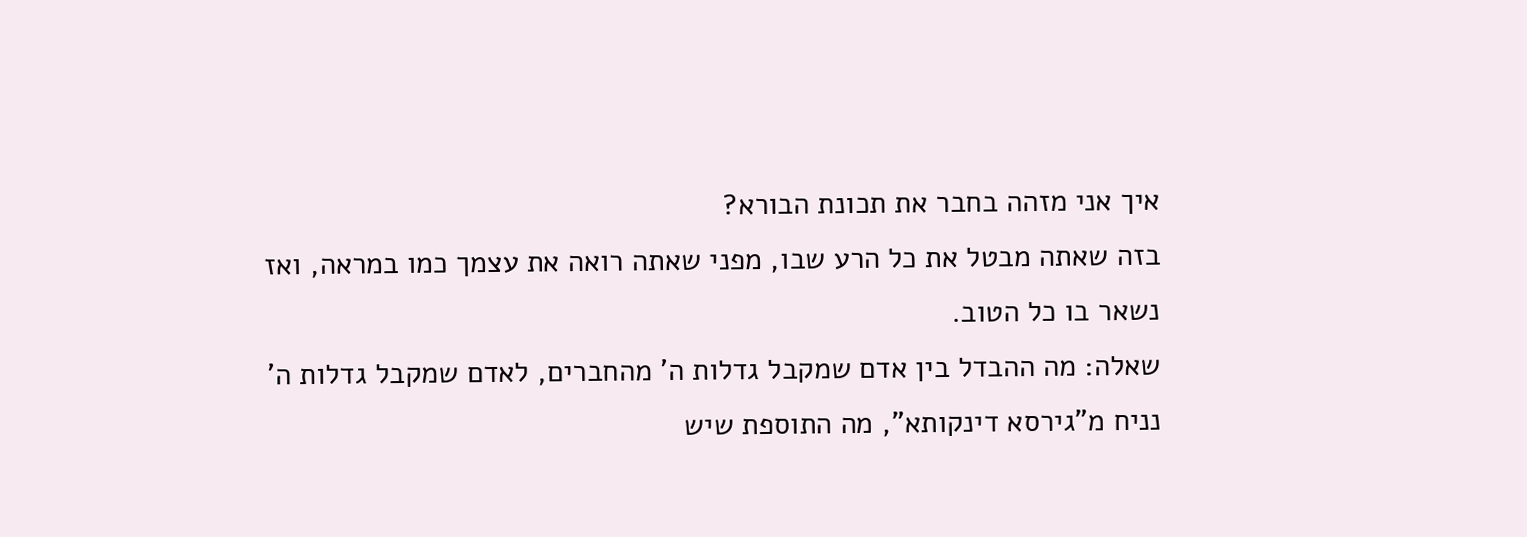איך אני מזהה בחבר את תכונת הבורא?
בזה שאתה מבטל את כל הרע שבו, מפני שאתה רואה את עצמך כמו במראה, ואז נשאר בו כל הטוב.
שאלה: מה ההבדל בין אדם שמקבל גדלות ה' מהחברים, לאדם שמקבל גדלות ה' נניח מ"גירסא דינקותא", מה התוספת שיש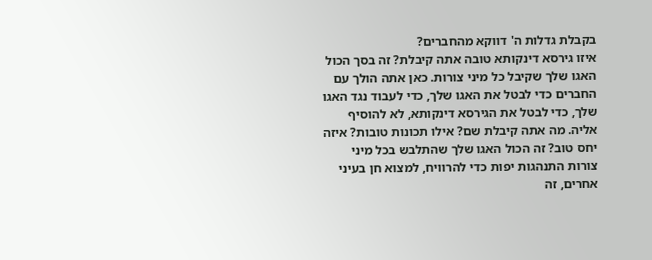בקבלת גדלות ה' דווקא מהחברים?
איזו גירסא דינקותא טובה אתה קיבלת? זה בסך הכול האגו שלך שקיבל כל מיני צורות. כאן אתה הולך עם החברים כדי לבטל את האגו שלך, כדי לעבוד נגד האגו שלך, כדי לבטל את הגירסא דינקותא, לא להוסיף אליה. מה אתה קיבלת שם? אילו תכונות טובות? איזה יחס טוב? זה הכול האגו שלך שהתלבש בכל מיני צורות התנהגות יפות כדי להרוויח, למצוא חן בעיני אחרים, זה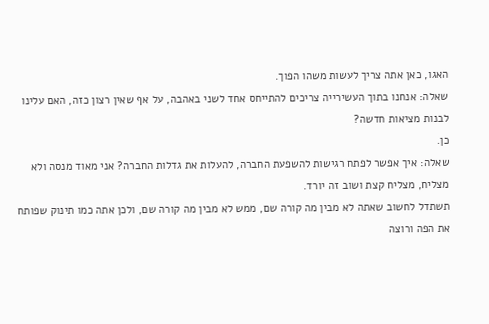האגו, כאן אתה צריך לעשות משהו הפוך.
שאלה: אנחנו בתוך העשירייה צריכים להתייחס אחד לשני באהבה, על אף שאין רצון כזה, האם עלינו לבנות מציאות חדשה?
כן.
שאלה: איך אפשר לפתח רגישות להשפעת החברה, להעלות את גדלות החברה? אני מאוד מנסה ולא מצליח, מצליח קצת ושוב זה יורד.
תשתדל לחשוב שאתה לא מבין מה קורה שם, ממש לא מבין מה קורה שם, ולכן אתה כמו תינוק שפותח את הפה ורוצה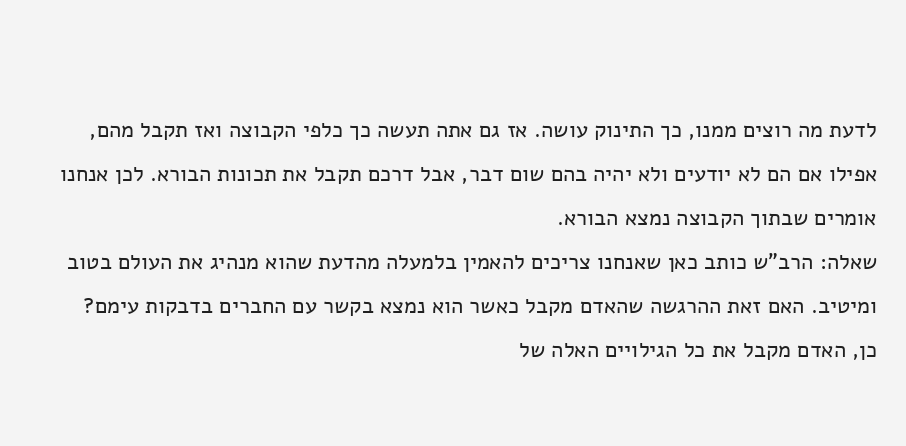לדעת מה רוצים ממנו, כך התינוק עושה. אז גם אתה תעשה כך כלפי הקבוצה ואז תקבל מהם, אפילו אם הם לא יודעים ולא יהיה בהם שום דבר, אבל דרכם תקבל את תכונות הבורא. לכן אנחנו אומרים שבתוך הקבוצה נמצא הבורא.
שאלה: הרב"ש כותב כאן שאנחנו צריכים להאמין בלמעלה מהדעת שהוא מנהיג את העולם בטוב ומיטיב. האם זאת ההרגשה שהאדם מקבל כאשר הוא נמצא בקשר עם החברים בדבקות עימם?
כן, האדם מקבל את כל הגילויים האלה של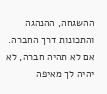ההשגחה, ההנהגה והתכונות דרך החברה. אם לא תהיה חברה, לא יהיה לך מאיפה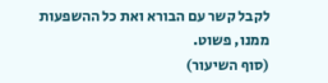לקבל קשר עם הבורא ואת כל ההשפעות ממנו, פשוט.
(סוף השיעור)